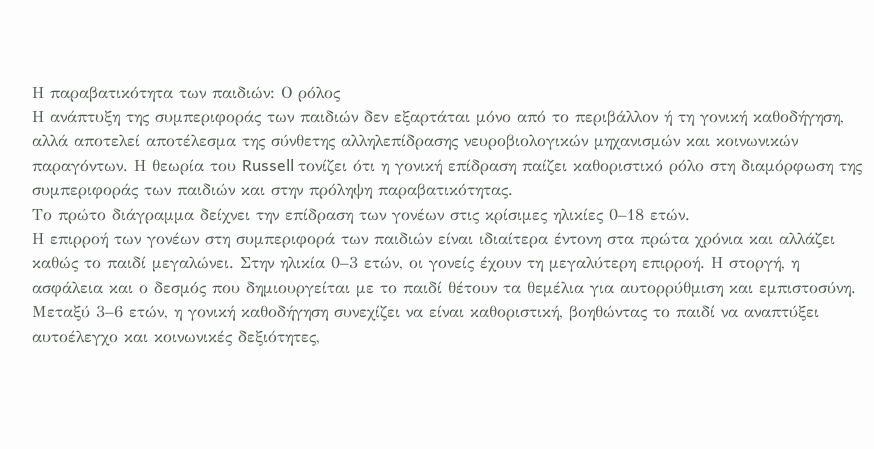Η παραβατικότητα των παιδιών: Ο ρόλος
Η ανάπτυξη της συμπεριφοράς των παιδιών δεν εξαρτάται μόνο από το περιβάλλον ή τη γονική καθοδήγηση, αλλά αποτελεί αποτέλεσμα της σύνθετης αλληλεπίδρασης νευροβιολογικών μηχανισμών και κοινωνικών παραγόντων. Η θεωρία του Russell τονίζει ότι η γονική επίδραση παίζει καθοριστικό ρόλο στη διαμόρφωση της συμπεριφοράς των παιδιών και στην πρόληψη παραβατικότητας.
Το πρώτο διάγραμμα δείχνει την επίδραση των γονέων στις κρίσιμες ηλικίες 0–18 ετών.
Η επιρροή των γονέων στη συμπεριφορά των παιδιών είναι ιδιαίτερα έντονη στα πρώτα χρόνια και αλλάζει καθώς το παιδί μεγαλώνει. Στην ηλικία 0–3 ετών, οι γονείς έχουν τη μεγαλύτερη επιρροή. Η στοργή, η ασφάλεια και ο δεσμός που δημιουργείται με το παιδί θέτουν τα θεμέλια για αυτορρύθμιση και εμπιστοσύνη. Μεταξύ 3–6 ετών, η γονική καθοδήγηση συνεχίζει να είναι καθοριστική, βοηθώντας το παιδί να αναπτύξει αυτοέλεγχο και κοινωνικές δεξιότητες,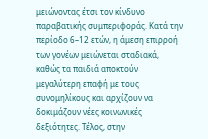μειώνοντας έτσι τον κίνδυνο παραβατικής συμπεριφοράς. Κατά την περίοδο 6–12 ετών, η άμεση επιρροή των γονέων μειώνεται σταδιακά, καθώς τα παιδιά αποκτούν μεγαλύτερη επαφή με τους συνομηλίκους και αρχίζουν να δοκιμάζουν νέες κοινωνικές δεξιότητες. Τέλος, στην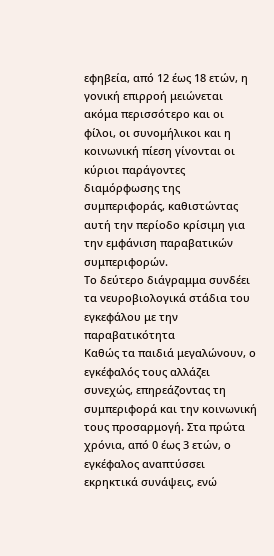εφηβεία, από 12 έως 18 ετών, η γονική επιρροή μειώνεται ακόμα περισσότερο και οι φίλοι, οι συνομήλικοι και η κοινωνική πίεση γίνονται οι κύριοι παράγοντες διαμόρφωσης της συμπεριφοράς, καθιστώντας αυτή την περίοδο κρίσιμη για την εμφάνιση παραβατικών συμπεριφορών.
Το δεύτερο διάγραμμα συνδέει τα νευροβιολογικά στάδια του εγκεφάλου με την παραβατικότητα
Καθώς τα παιδιά μεγαλώνουν, ο εγκέφαλός τους αλλάζει συνεχώς, επηρεάζοντας τη συμπεριφορά και την κοινωνική τους προσαρμογή. Στα πρώτα χρόνια, από 0 έως 3 ετών, ο εγκέφαλος αναπτύσσει εκρηκτικά συνάψεις, ενώ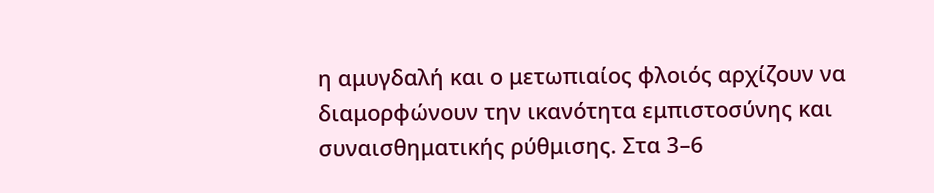η αμυγδαλή και ο μετωπιαίος φλοιός αρχίζουν να διαμορφώνουν την ικανότητα εμπιστοσύνης και συναισθηματικής ρύθμισης. Στα 3–6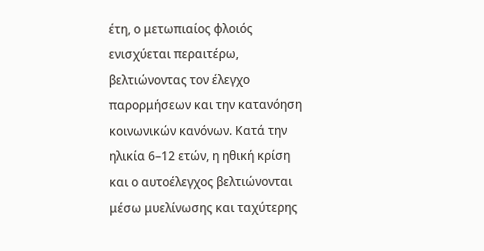έτη, ο μετωπιαίος φλοιός ενισχύεται περαιτέρω, βελτιώνοντας τον έλεγχο παρορμήσεων και την κατανόηση κοινωνικών κανόνων. Κατά την ηλικία 6–12 ετών, η ηθική κρίση και ο αυτοέλεγχος βελτιώνονται μέσω μυελίνωσης και ταχύτερης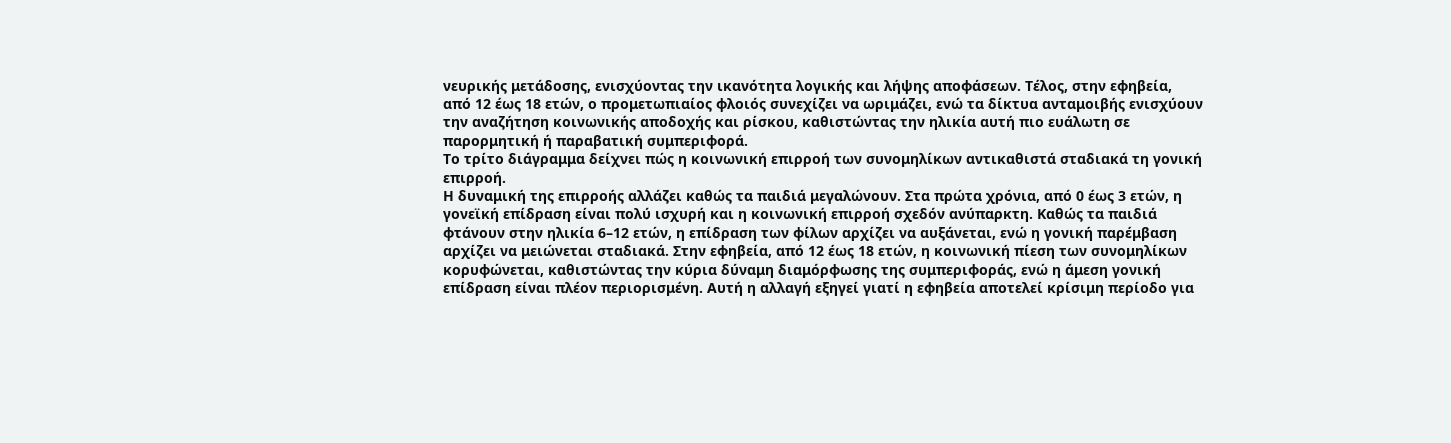νευρικής μετάδοσης, ενισχύοντας την ικανότητα λογικής και λήψης αποφάσεων. Τέλος, στην εφηβεία, από 12 έως 18 ετών, ο προμετωπιαίος φλοιός συνεχίζει να ωριμάζει, ενώ τα δίκτυα ανταμοιβής ενισχύουν την αναζήτηση κοινωνικής αποδοχής και ρίσκου, καθιστώντας την ηλικία αυτή πιο ευάλωτη σε παρορμητική ή παραβατική συμπεριφορά.
Το τρίτο διάγραμμα δείχνει πώς η κοινωνική επιρροή των συνομηλίκων αντικαθιστά σταδιακά τη γονική επιρροή.
Η δυναμική της επιρροής αλλάζει καθώς τα παιδιά μεγαλώνουν. Στα πρώτα χρόνια, από 0 έως 3 ετών, η γονεϊκή επίδραση είναι πολύ ισχυρή και η κοινωνική επιρροή σχεδόν ανύπαρκτη. Καθώς τα παιδιά φτάνουν στην ηλικία 6–12 ετών, η επίδραση των φίλων αρχίζει να αυξάνεται, ενώ η γονική παρέμβαση αρχίζει να μειώνεται σταδιακά. Στην εφηβεία, από 12 έως 18 ετών, η κοινωνική πίεση των συνομηλίκων κορυφώνεται, καθιστώντας την κύρια δύναμη διαμόρφωσης της συμπεριφοράς, ενώ η άμεση γονική επίδραση είναι πλέον περιορισμένη. Αυτή η αλλαγή εξηγεί γιατί η εφηβεία αποτελεί κρίσιμη περίοδο για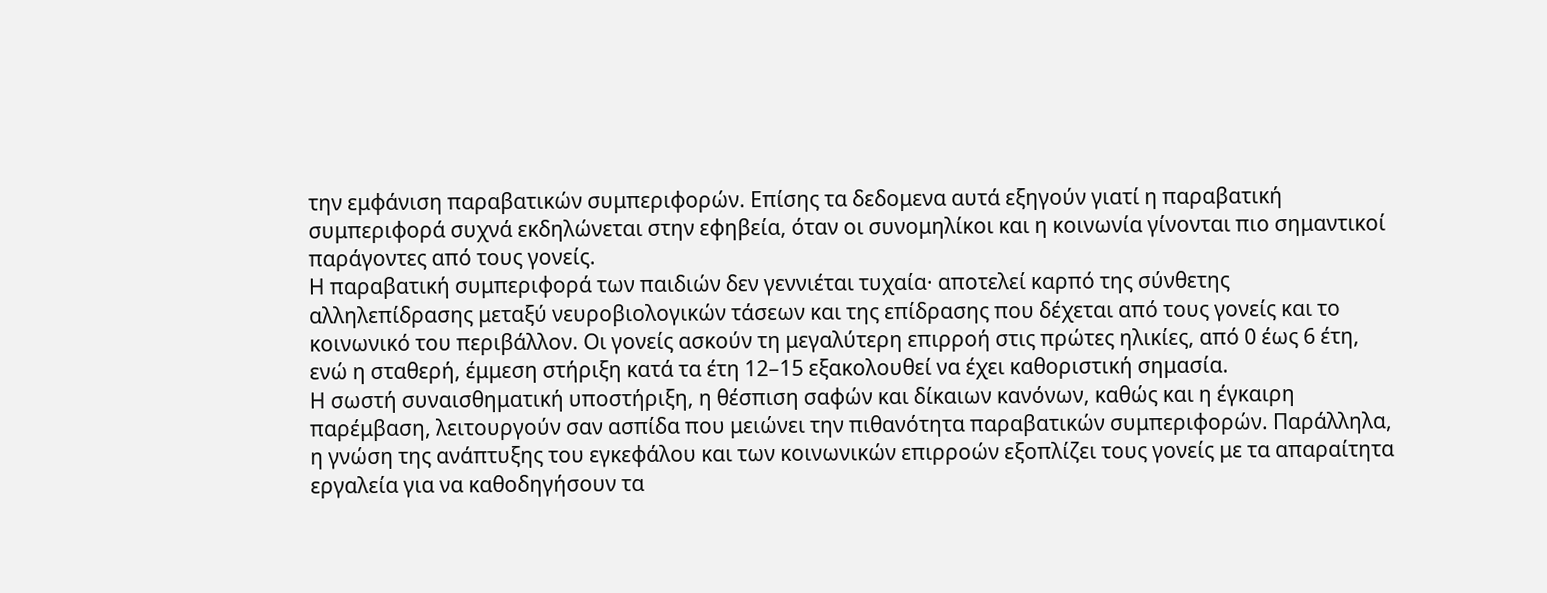την εμφάνιση παραβατικών συμπεριφορών. Επίσης τα δεδομενα αυτά εξηγούν γιατί η παραβατική συμπεριφορά συχνά εκδηλώνεται στην εφηβεία, όταν οι συνομηλίκοι και η κοινωνία γίνονται πιο σημαντικοί παράγοντες από τους γονείς.
Η παραβατική συμπεριφορά των παιδιών δεν γεννιέται τυχαία· αποτελεί καρπό της σύνθετης αλληλεπίδρασης μεταξύ νευροβιολογικών τάσεων και της επίδρασης που δέχεται από τους γονείς και το κοινωνικό του περιβάλλον. Οι γονείς ασκούν τη μεγαλύτερη επιρροή στις πρώτες ηλικίες, από 0 έως 6 έτη, ενώ η σταθερή, έμμεση στήριξη κατά τα έτη 12–15 εξακολουθεί να έχει καθοριστική σημασία.
Η σωστή συναισθηματική υποστήριξη, η θέσπιση σαφών και δίκαιων κανόνων, καθώς και η έγκαιρη παρέμβαση, λειτουργούν σαν ασπίδα που μειώνει την πιθανότητα παραβατικών συμπεριφορών. Παράλληλα, η γνώση της ανάπτυξης του εγκεφάλου και των κοινωνικών επιρροών εξοπλίζει τους γονείς με τα απαραίτητα εργαλεία για να καθοδηγήσουν τα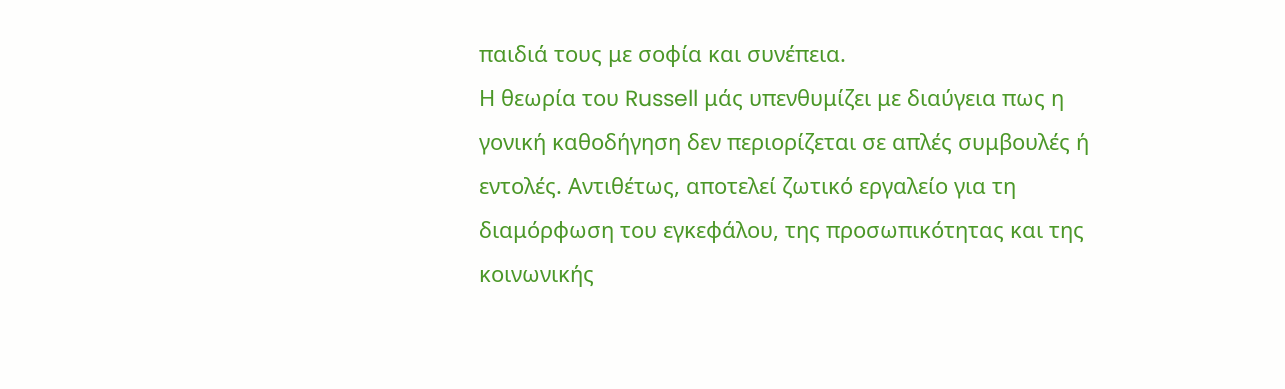παιδιά τους με σοφία και συνέπεια.
Η θεωρία του Russell μάς υπενθυμίζει με διαύγεια πως η γονική καθοδήγηση δεν περιορίζεται σε απλές συμβουλές ή εντολές. Αντιθέτως, αποτελεί ζωτικό εργαλείο για τη διαμόρφωση του εγκεφάλου, της προσωπικότητας και της κοινωνικής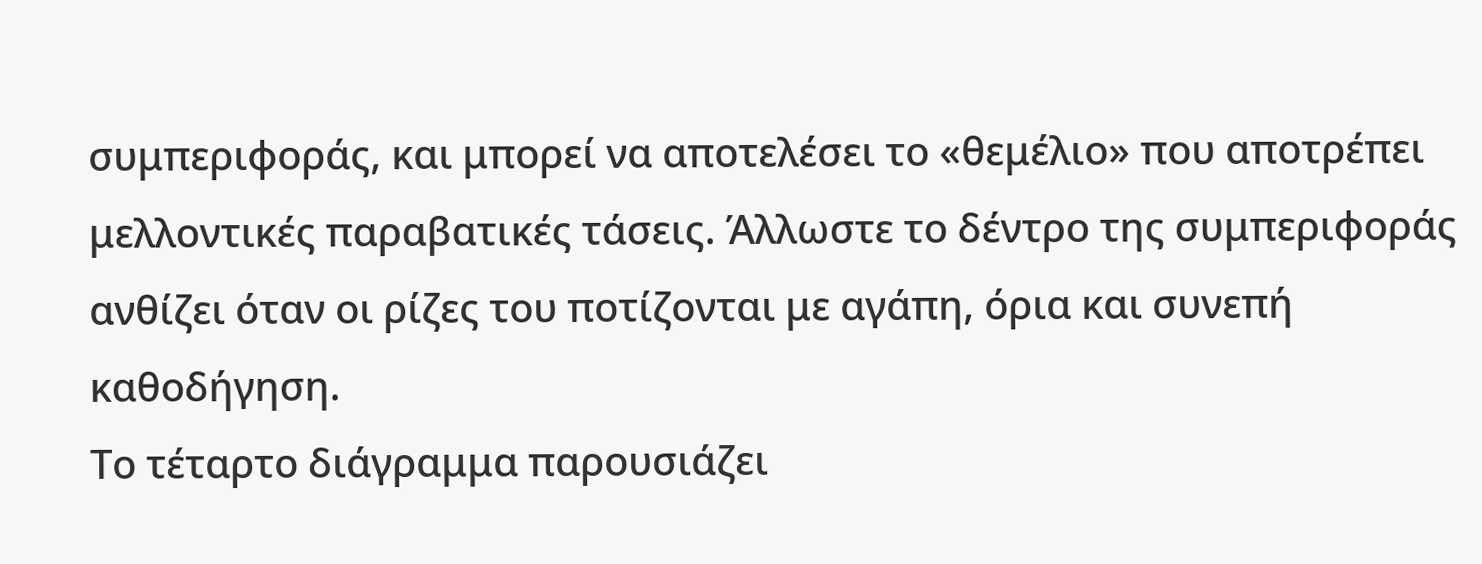συμπεριφοράς, και μπορεί να αποτελέσει το «θεμέλιο» που αποτρέπει μελλοντικές παραβατικές τάσεις. Άλλωστε το δέντρο της συμπεριφοράς ανθίζει όταν οι ρίζες του ποτίζονται με αγάπη, όρια και συνεπή καθοδήγηση.
Το τέταρτο διάγραμμα παρουσιάζει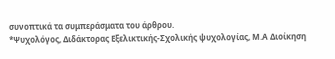συνοπτικά τα συμπεράσματα του άρθρου.
*Ψυχολόγος, Διδάκτορας Εξελικτικής-Σχολικής ψυχολογίας, Μ.Α Διοίκηση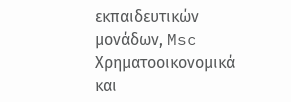εκπαιδευτικών μονάδων, Msc Χρηματοοικονομικά και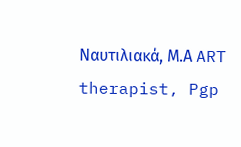Ναυτιλιακά, Μ.Α ART therapist, Pgp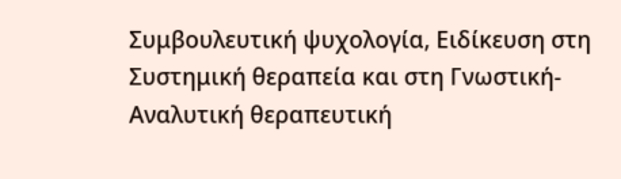Συμβουλευτική ψυχολογία, Ειδίκευση στη Συστημική θεραπεία και στη Γνωστική-Αναλυτική θεραπευτική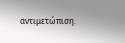αντιμετώπιση.